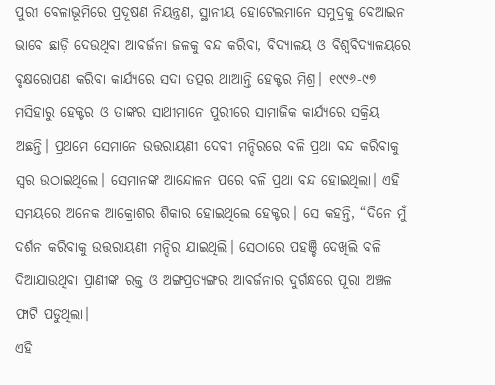ପୁରୀ ବେଳାଭୂମିରେ ପ୍ରଦୂଷଣ ନିୟନ୍ତ୍ରଣ, ସ୍ଥାନୀୟ ହୋଟେଲମାନେ ସମୁଦ୍ରକୁ ବେଆଇନ ଭାବେ ଛାଡ଼ି ଦେଉଥିବା ଆବର୍ଜନା ଜଳକୁ ବନ୍ଦ କରିବା, ବିଦ୍ୟାଳୟ ଓ ବିଶ୍ୱବିଦ୍ୟାଳୟରେ ବୃକ୍ଷରୋପଣ କରିବା କାର୍ଯ୍ୟରେ ସଦା ତତ୍ପର ଥାଆନ୍ତି ହେକ୍ଟର ମିଶ୍ର। ୧୯୯୬-୯୭ ମସିହାରୁ ହେକ୍ଟର ଓ ତାଙ୍କର ସାଥୀମାନେ ପୁରୀରେ ସାମାଜିକ କାର୍ଯ୍ୟରେ ସକ୍ରିୟ ଅଛନ୍ତି। ପ୍ରଥମେ ସେମାନେ ଉତ୍ତରାୟଣୀ ଦେବୀ ମନ୍ଦିରରେ ବଳି ପ୍ରଥା ବନ୍ଦ କରିବାକୁ ସ୍ବର ଉଠାଇଥିଲେ। ସେମାନଙ୍କ ଆନ୍ଦୋଳନ ପରେ ବଳି ପ୍ରଥା ବନ୍ଦ ହୋଇଥିଲା। ଏହି ସମୟରେ ଅନେକ ଆକ୍ରୋଶର ଶିକାର ହୋଇଥିଲେ ହେକ୍ଟର। ସେ କହନ୍ତି, “ଦିନେ ମୁଁ ଦର୍ଶନ କରିବାକୁ ଉତ୍ତରାୟଣୀ ମନ୍ଦିର ଯାଇଥିଲି। ସେଠାରେ ପହଞ୍ଚି ଦେଖିଲି ବଳି ଦିଆଯାଉଥିବା ପ୍ରାଣୀଙ୍କ ରକ୍ତ ଓ ଅଙ୍ଗପ୍ରତ୍ୟଙ୍ଗର ଆବର୍ଜନାର ଦୁର୍ଗନ୍ଧରେ ପୂରା ଅଞ୍ଚଳ ଫାଟି ପଡୁଥିଲା।
ଏହି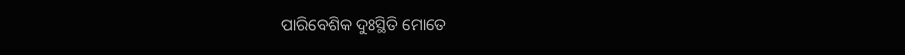ପାରିବେଶିକ ଦୁଃସ୍ଥିତି ମୋତେ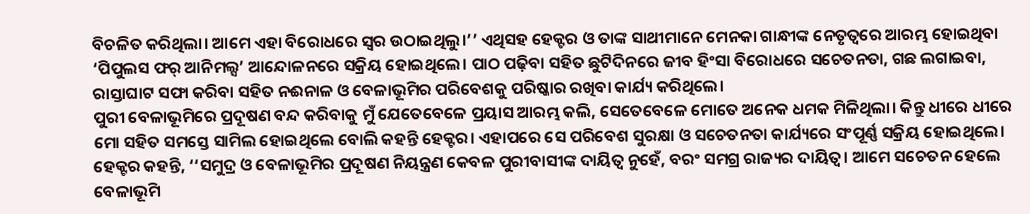ବିଚଳିତ କରିଥିଲା। ଆମେ ଏହା ବିରୋଧରେ ସ୍ବର ଉଠାଇଥିଲୁ।’’ ଏଥିସହ ହେକ୍ଟର ଓ ତାଙ୍କ ସାଥୀମାନେ ମେନକା ଗାନ୍ଧୀଙ୍କ ନେତୃତ୍ୱରେ ଆରମ୍ଭ ହୋଇଥିବା ‘ପିପୁଲସ ଫର୍ ଆନିମଲ୍ସ’ ଆନ୍ଦୋଳନରେ ସକ୍ରିୟ ହୋଇଥିଲେ। ପାଠ ପଢ଼ିବା ସହିତ ଛୁଟିଦିନରେ ଜୀବ ହିଂସା ବିରୋଧରେ ସଚେତନତା, ଗଛ ଲଗାଇବା, ରାସ୍ତାଘାଟ ସଫା କରିବା ସହିତ ନଈନାଳ ଓ ବେଳାଭୂମିର ପରିବେଶକୁ ପରିଷ୍କାର ରଖିବା କାର୍ଯ୍ୟ କରିଥିଲେ।
ପୁରୀ ବେଳାଭୂମିରେ ପ୍ରଦୂଷଣ ବନ୍ଦ କରିବାକୁ ମୁଁ ଯେତେବେଳେ ପ୍ରୟାସ ଆରମ୍ଭ କଲି, ସେତେବେଳେ ମୋତେ ଅନେକ ଧମକ ମିଳିଥିଲା। କିନ୍ତୁ ଧୀରେ ଧୀରେ ମୋ ସହିତ ସମସ୍ତେ ସାମିଲ ହୋଇଥିଲେ ବୋଲି କହନ୍ତି ହେକ୍ଟର। ଏହାପରେ ସେ ପରିବେଶ ସୁରକ୍ଷା ଓ ସଚେତନତା କାର୍ଯ୍ୟରେ ସଂପୂର୍ଣ୍ଣ ସକ୍ରିୟ ହୋଇଥିଲେ। ହେକ୍ଟର କହନ୍ତି, ‘‘ସମୁଦ୍ର ଓ ବେଳାଭୂମିର ପ୍ରଦୂଷଣ ନିୟନ୍ତ୍ରଣ କେବଳ ପୁରୀବାସୀଙ୍କ ଦାୟିତ୍ୱ ନୁହେଁ, ବରଂ ସମଗ୍ର ରାଜ୍ୟର ଦାୟିତ୍ୱ। ଆମେ ସଚେତନ ହେଲେ ବେଳାଭୂମି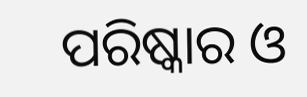ପରିଷ୍କାର ଓ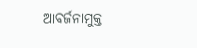ଆବର୍ଜନାମୁକ୍ତ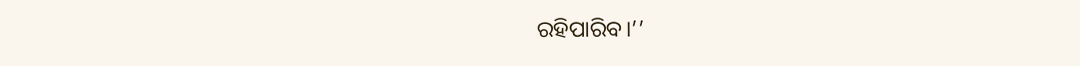ରହିପାରିବ।’’